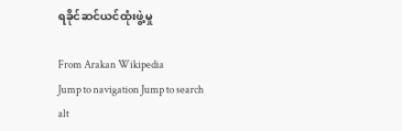ရခိုင်ဆင်ယင်ထုံးဖွဲ့မှု

From Arakan Wikipedia
Jump to navigation Jump to search
alt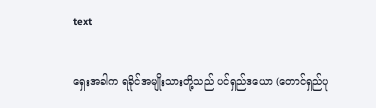text

ရှေးအခါက ရခိုင်အမျိုးသားတို့သည် ပင်ရှည်ဒယော (တောင်ရှည်ပု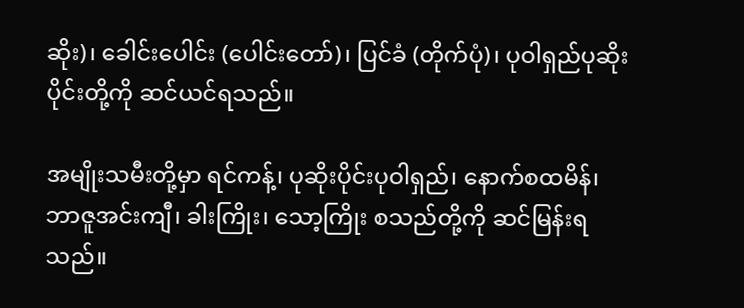ဆိုး)၊ ခေါင်းပေါင်း (ပေါင်းတော်)၊ ပြင်ခံ (တိုက်ပုံ)၊ ပုဝါရှည်ပုဆိုးပိုင်းတို့ကို ဆင်ယင်ရသည်။

အမျိုးသမီးတို့မှာ ရင်ကန့်၊ ပုဆိုးပိုင်းပုဝါရှည်၊ နောက်စထမိန်၊ ဘာဇူအင်းကျီ၊ ခါးကြိုး၊ သော့ကြိုး စသည်တို့ကို ဆင်မြန်းရသည်။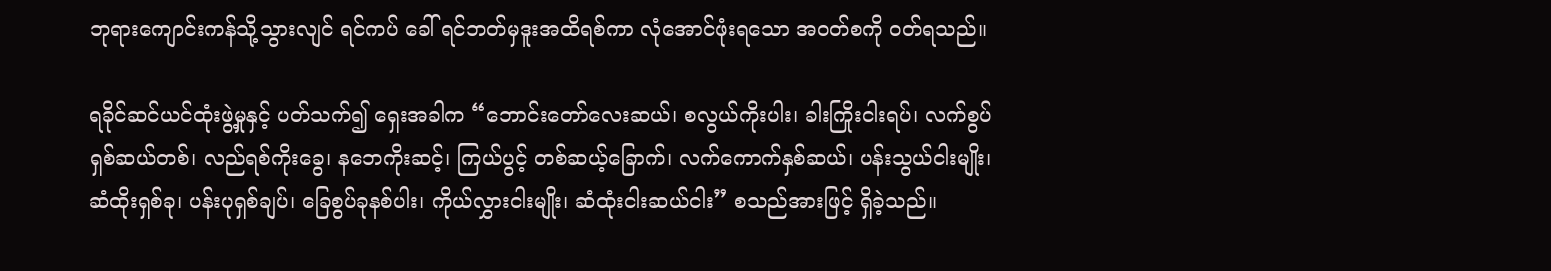ဘုရားကျောင်းကန်သို့သွားလျင် ရင်ကပ် ခေါ် ရင်ဘတ်မှဒူးအထိရစ်ကာ လုံအောင်ဖုံးရသော အဝတ်စကို ဝတ်ရသည်။

ရခိုင်ဆင်ယင်ထုံးဖွဲ့မှုနှင့် ပတ်သက်၍ ရှေးအခါက “ဘောင်းတော်လေးဆယ်၊ စလွယ်ကိုးပါး၊ ခါးကြိုးငါးရပ်၊ လက်စွပ်ရှစ်ဆယ်တစ်၊ လည်ရစ်ကိုးခွေ၊ နဘေကိုးဆင့်၊ ကြယ်ပွင့် တစ်ဆယ့်ခြောက်၊ လက်ကောက်နှစ်ဆယ်၊ ပန်းသွယ်ငါးမျိုး၊ ဆံထိုးရှစ်ခု၊ ပန်းပုရှစ်ချပ်၊ ခြေစွပ်ခုနစ်ပါး၊ ကိုယ်လွှားငါးမျိုး၊ ဆံထုံးငါးဆယ်ငါး” စသည်အားဖြင့် ရှိခဲ့သည်။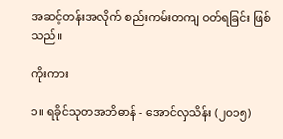အဆင့်တန်းအလိုက် စည်းကမ်းတကျ ဝတ်ရခြင်း ဖြစ်သည်။

ကိုးကား

၁။ ရခိုင်သုတအဘိဓာန် - အောင်လှသိန်း (၂၀၁၅)